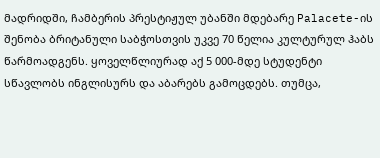მადრიდში, ჩამბერის პრესტიჟულ უბანში მდებარე Palacete-ის შენობა ბრიტანული საბჭოსთვის უკვე 70 წელია კულტურულ ჰაბს წარმოადგენს. ყოველწლიურად აქ 5 000-მდე სტუდენტი სწავლობს ინგლისურს და აბარებს გამოცდებს. თუმცა,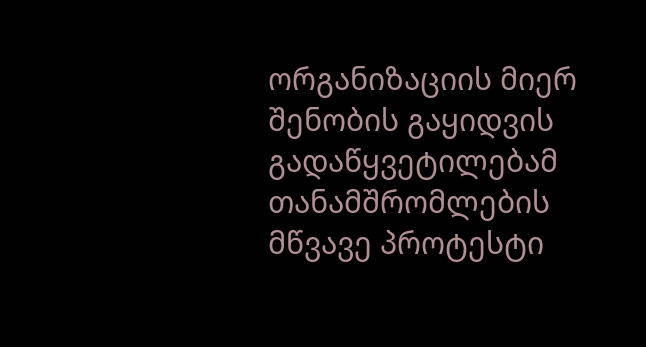ორგანიზაციის მიერ შენობის გაყიდვის გადაწყვეტილებამ თანამშრომლების მწვავე პროტესტი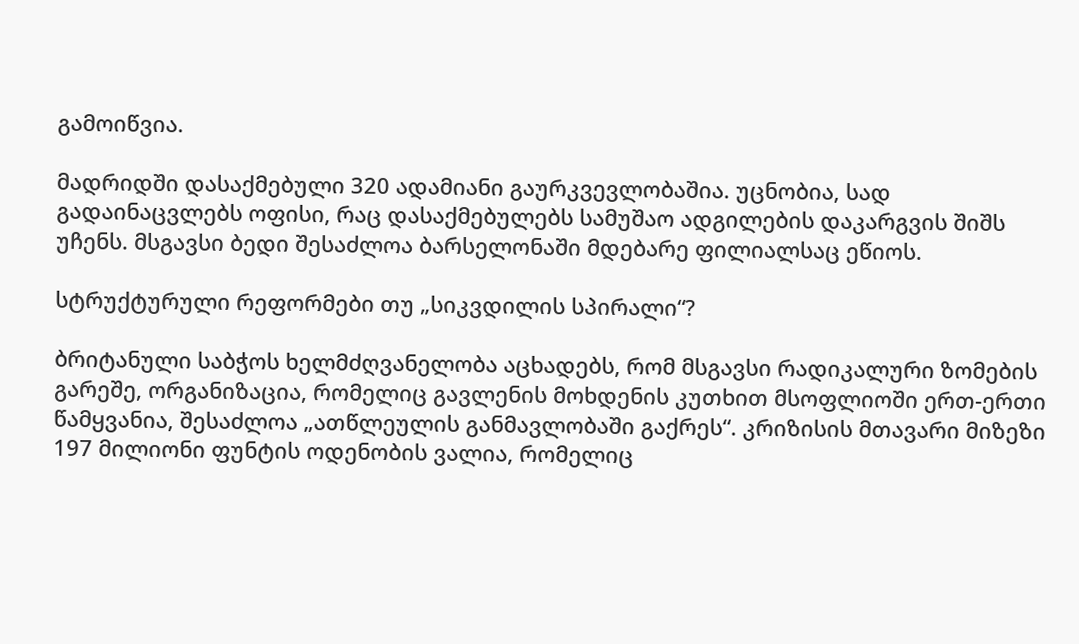გამოიწვია.

მადრიდში დასაქმებული 320 ადამიანი გაურკვევლობაშია. უცნობია, სად გადაინაცვლებს ოფისი, რაც დასაქმებულებს სამუშაო ადგილების დაკარგვის შიშს უჩენს. მსგავსი ბედი შესაძლოა ბარსელონაში მდებარე ფილიალსაც ეწიოს.

სტრუქტურული რეფორმები თუ „სიკვდილის სპირალი“?

ბრიტანული საბჭოს ხელმძღვანელობა აცხადებს, რომ მსგავსი რადიკალური ზომების გარეშე, ორგანიზაცია, რომელიც გავლენის მოხდენის კუთხით მსოფლიოში ერთ-ერთი წამყვანია, შესაძლოა „ათწლეულის განმავლობაში გაქრეს“. კრიზისის მთავარი მიზეზი 197 მილიონი ფუნტის ოდენობის ვალია, რომელიც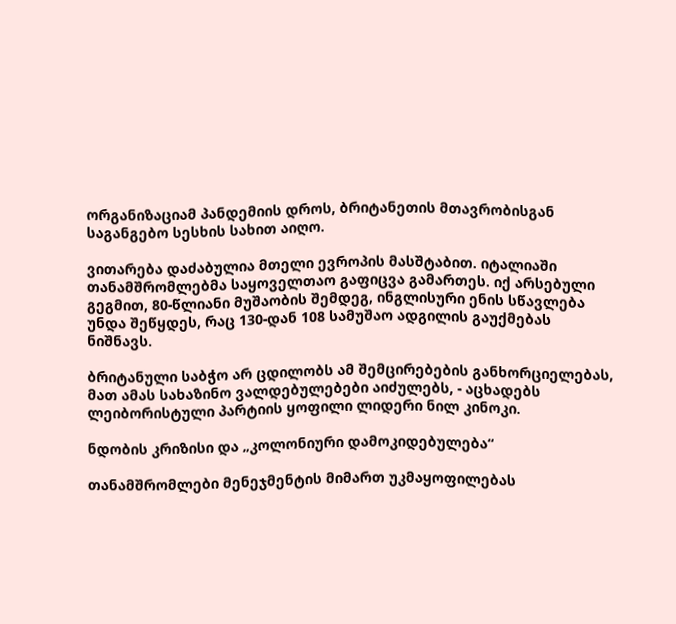ორგანიზაციამ პანდემიის დროს, ბრიტანეთის მთავრობისგან საგანგებო სესხის სახით აიღო.

ვითარება დაძაბულია მთელი ევროპის მასშტაბით. იტალიაში თანამშრომლებმა საყოველთაო გაფიცვა გამართეს. იქ არსებული გეგმით, 80-წლიანი მუშაობის შემდეგ, ინგლისური ენის სწავლება უნდა შეწყდეს, რაც 130-დან 108 სამუშაო ადგილის გაუქმებას ნიშნავს.

ბრიტანული საბჭო არ ცდილობს ამ შემცირებების განხორციელებას, მათ ამას სახაზინო ვალდებულებები აიძულებს, - აცხადებს ლეიბორისტული პარტიის ყოფილი ლიდერი ნილ კინოკი.

ნდობის კრიზისი და „კოლონიური დამოკიდებულება“

თანამშრომლები მენეჯმენტის მიმართ უკმაყოფილებას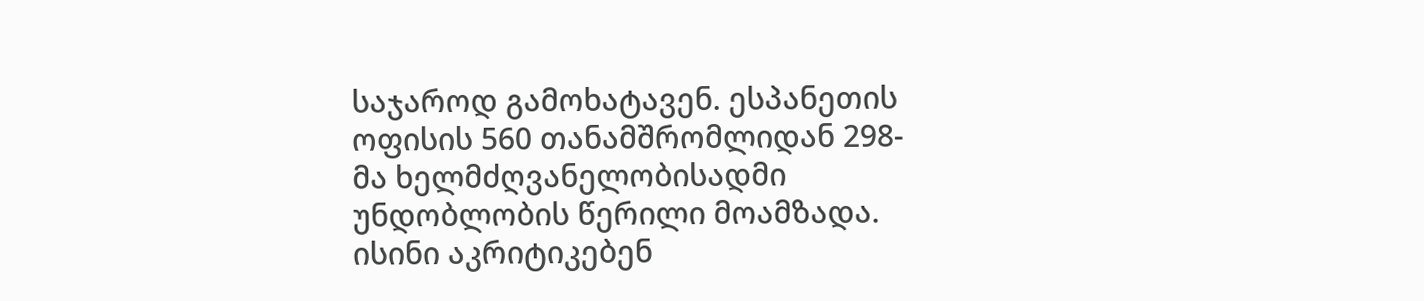საჯაროდ გამოხატავენ. ესპანეთის ოფისის 560 თანამშრომლიდან 298-მა ხელმძღვანელობისადმი უნდობლობის წერილი მოამზადა. ისინი აკრიტიკებენ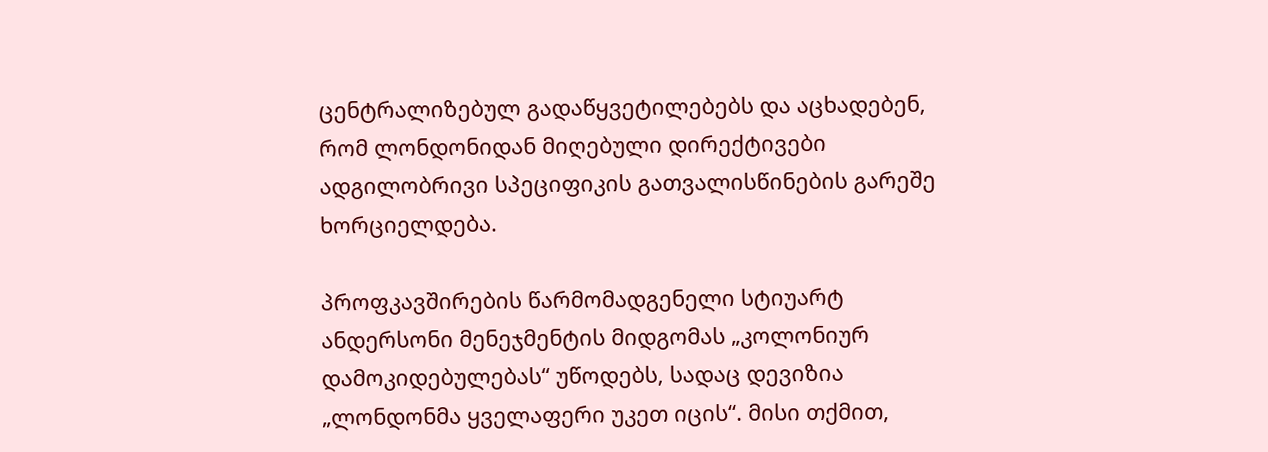ცენტრალიზებულ გადაწყვეტილებებს და აცხადებენ, რომ ლონდონიდან მიღებული დირექტივები ადგილობრივი სპეციფიკის გათვალისწინების გარეშე ხორციელდება.

პროფკავშირების წარმომადგენელი სტიუარტ ანდერსონი მენეჯმენტის მიდგომას „კოლონიურ დამოკიდებულებას“ უწოდებს, სადაც დევიზია „ლონდონმა ყველაფერი უკეთ იცის“. მისი თქმით,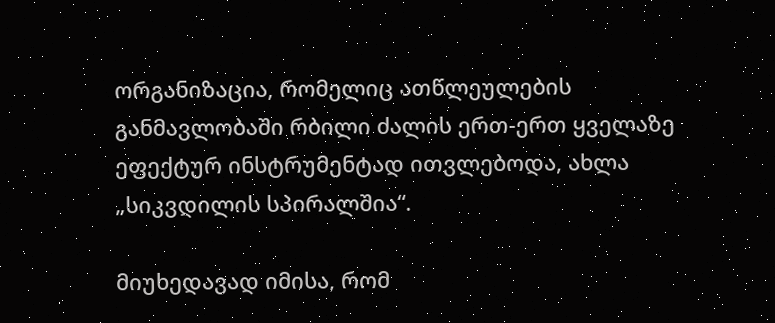ორგანიზაცია, რომელიც ათწლეულების განმავლობაში რბილი ძალის ერთ-ერთ ყველაზე ეფექტურ ინსტრუმენტად ითვლებოდა, ახლა „სიკვდილის სპირალშია“.

მიუხედავად იმისა, რომ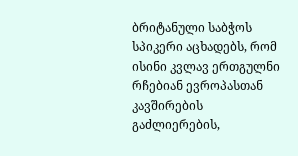ბრიტანული საბჭოს სპიკერი აცხადებს, რომ ისინი კვლავ ერთგულნი რჩებიან ევროპასთან კავშირების გაძლიერების,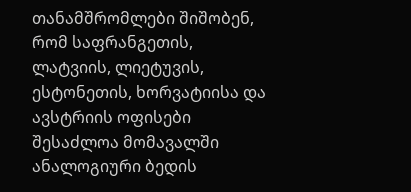თანამშრომლები შიშობენ, რომ საფრანგეთის, ლატვიის, ლიეტუვის, ესტონეთის, ხორვატიისა და ავსტრიის ოფისები შესაძლოა მომავალში ანალოგიური ბედის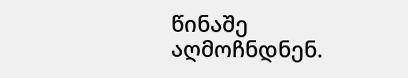წინაშე აღმოჩნდნენ.